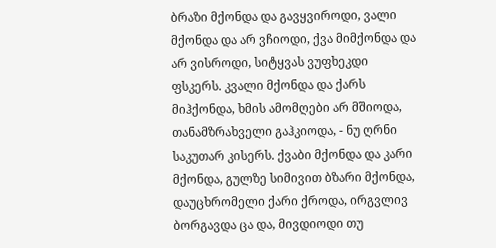ბრაზი მქონდა და გავყვიროდი, ვალი მქონდა და არ ვჩიოდი, ქვა მიმქონდა და არ ვისროდი, სიტყვას ვუფხეკდი ფსკერს. კვალი მქონდა და ქარს მიჰქონდა, ხმის ამომღები არ მშიოდა, თანამზრახველი გაჰკიოდა, - ნუ ღრნი საკუთარ კისერს. ქვაბი მქონდა და კარი მქონდა, გულზე სიმივით ბზარი მქონდა, დაუცხრომელი ქარი ქროდა, ირგვლივ ბორგავდა ცა და, მივდიოდი თუ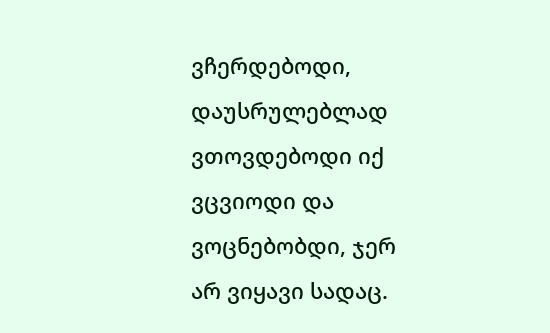ვჩერდებოდი, დაუსრულებლად ვთოვდებოდი იქ ვცვიოდი და ვოცნებობდი, ჯერ არ ვიყავი სადაც.